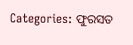Categories: ଫୁରସତ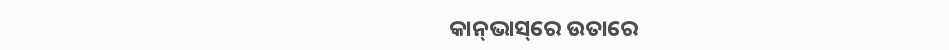କାନ୍‌ଭାସ୍‌ରେ ଉତାରେ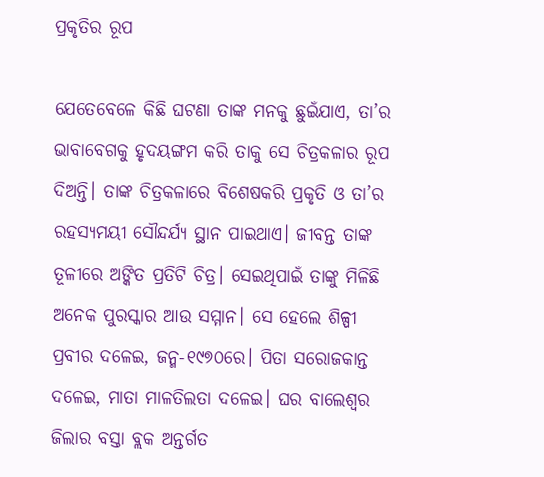ପ୍ରକୃତିର ରୂପ

ଯେତେବେଳେ କିଛି ଘଟଣା ତାଙ୍କ ମନକୁ ଛୁଇଁଯାଏ, ତା’ର ଭାବାବେଗକୁ ହୃଦୟଙ୍ଗମ କରି ତାକୁ ସେ ଚିତ୍ରକଳାର ରୂପ ଦିଅନ୍ତି। ତାଙ୍କ ଚିତ୍ରକଳାରେ ବିଶେଷକରି ପ୍ରକୃତି ଓ ତା’ର ରହସ୍ୟମୟୀ ସୌନ୍ଦର୍ଯ୍ୟ ସ୍ଥାନ ପାଇଥାଏ। ଜୀବନ୍ତ ତାଙ୍କ ତୂଳୀରେ ଅଙ୍କିତ ପ୍ରତିଟି ଚିତ୍ର। ସେଇଥିପାଇଁ ତାଙ୍କୁ ମିଳିଛି ଅନେକ ପୁରସ୍କାର ଆଉ ସମ୍ମାନ। ସେ ହେଲେ ଶିଳ୍ପୀ ପ୍ରବୀର ଦଳେଇ, ଜନ୍ମ-୧୯୭୦ରେ। ପିତା ସରୋଜକାନ୍ତ ଦଳେଇ, ମାତା ମାଳତିଲତା ଦଳେଇ। ଘର ବାଲେଶ୍ୱର ଜିଲାର ବସ୍ତା ବ୍ଲକ ଅନ୍ତର୍ଗତ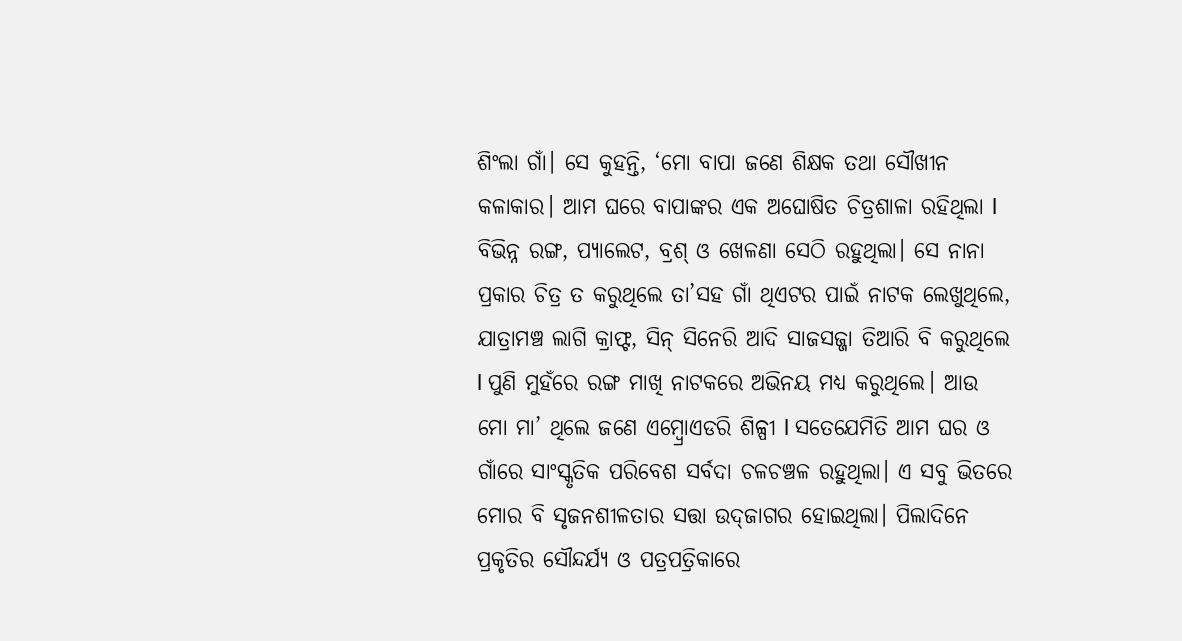ଶିଂଲା ଗାଁ। ସେ କୁହନ୍ତି, ‘ମୋ ବାପା ଜଣେ ଶିକ୍ଷକ ତଥା ସୌଖୀନ କଳାକାର। ଆମ ଘରେ ବାପାଙ୍କର ଏକ ଅଘୋଷିତ ଚିତ୍ରଶାଳା ରହିଥିଲା l ବିଭିନ୍ନ ରଙ୍ଗ, ପ୍ୟାଲେଟ, ବ୍ରଶ୍‌ ଓ ଖେଳଣା ସେଠି ରହୁଥିଲା। ସେ ନାନା ପ୍ରକାର ଚିତ୍ର ତ କରୁଥିଲେ ତା’ସହ ଗାଁ ଥିଏଟର ପାଇଁ ନାଟକ ଲେଖୁଥିଲେ, ଯାତ୍ରାମଞ୍ଚ ଲାଗି କ୍ରାଫ୍ଟ, ସିନ୍‌ ସିନେରି ଆଦି ସାଜସଜ୍ଜା ତିଆରି ବି କରୁଥିଲେ l ପୁଣି ମୁହଁରେ ରଙ୍ଗ ମାଖି ନାଟକରେ ଅଭିନୟ ମଧ୍ୟ କରୁଥିଲେ। ଆଉ ମୋ ମା’ ଥିଲେ ଜଣେ ଏମ୍ବ୍ରୋଏଡରି ଶିଳ୍ପୀ l ସତେଯେମିତି ଆମ ଘର ଓ ଗାଁରେ ସାଂସ୍କୃତିକ ପରିବେଶ ସର୍ବଦା ଚଳଚଞ୍ଚଳ ରହୁଥିଲା। ଏ ସବୁ ଭିତରେ ମୋର ବି ସୃଜନଶୀଳତାର ସତ୍ତା ଉଦ୍‌ଜାଗର ହୋଇଥିଲା। ପିଲାଦିନେ ପ୍ରକୃତିର ସୌନ୍ଦର୍ଯ୍ୟ ଓ ପତ୍ରପତ୍ରିକାରେ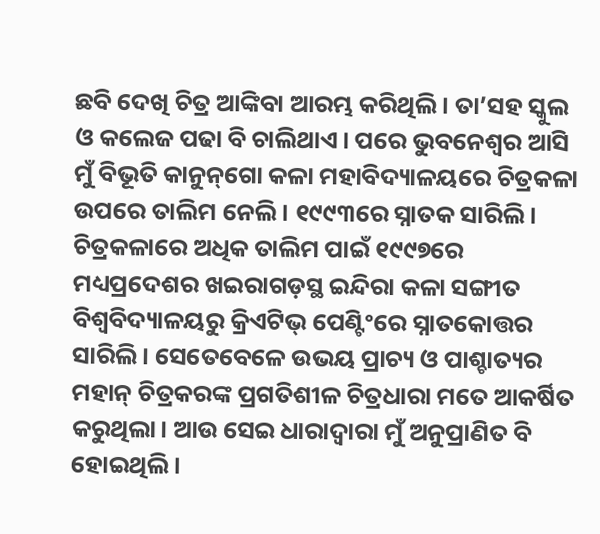ଛବି ଦେଖି ଚିତ୍ର ଆଙ୍କିବା ଆରମ୍ଭ କରିଥିଲି। ତା’ସହ ସ୍କୁଲ ଓ କଲେଜ ପଢା ବି ଚାଲିଥାଏ। ପରେ ଭୁବନେଶ୍ୱର ଆସି ମୁଁ ବିଭୂତି କାନୁନ୍‌ଗୋ କଳା ମହାବିଦ୍ୟାଳୟରେ ଚିତ୍ରକଳା ଉପରେ ତାଲିମ ନେଲି। ୧୯୯୩ରେ ସ୍ନାତକ ସାରିଲି। ଚିତ୍ରକଳାରେ ଅଧିକ ତାଲିମ ପାଇଁ ୧୯୯୭ରେ ମଧ୍ୟପ୍ରଦେଶର ଖଇରାଗଡ଼ସ୍ଥ ଇନ୍ଦିରା କଳା ସଙ୍ଗୀତ ବିଶ୍ୱବିଦ୍ୟାଳୟରୁ କ୍ରିଏଟିଭ୍‌ ପେଣ୍ଟିଂରେ ସ୍ନାତକୋତ୍ତର ସାରିଲି। ସେତେବେଳେ ଉଭୟ ପ୍ରାଚ୍ୟ ଓ ପାଶ୍ଚାତ୍ୟର ମହାନ୍‌ ଚିତ୍ରକରଙ୍କ ପ୍ରଗତିଶୀଳ ଚିତ୍ରଧାରା ମତେ ଆକର୍ଷିତ କରୁଥିଲା। ଆଉ ସେଇ ଧାରାଦ୍ୱାରା ମୁଁ ଅନୁପ୍ରାଣିତ ବି ହୋଇଥିଲି।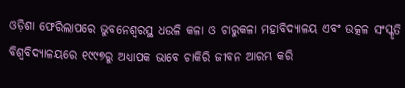ଓଡ଼ିଶା ଫେରିଲାପରେ ଭୁବନେଶ୍ୱରସ୍ଥ ଧଉଳି କଳା ଓ ଚାରୁକଳା ମହାବିଦ୍ୟାଳୟ ଏବଂ ଉତ୍କଳ ସଂସ୍କୃତି ବିଶ୍ୱବିଦ୍ୟାଳୟରେ ୧୯୯୭ରୁ ଅଧ୍ୟାପକ ଭାବେ ଚାକିରି ଜୀବନ ଆରମ୍ଭ କରି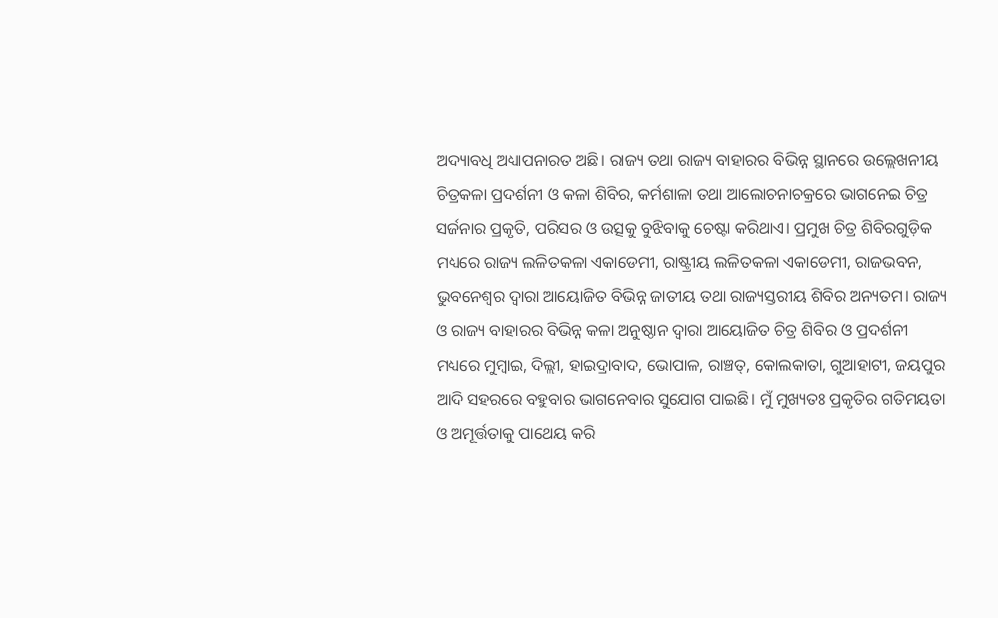ଅଦ୍ୟାବଧି ଅଧ୍ୟାପନାରତ ଅଛି। ରାଜ୍ୟ ତଥା ରାଜ୍ୟ ବାହାରର ବିଭିନ୍ନ ସ୍ଥାନରେ ଉଲ୍ଲେଖନୀୟ ଚିତ୍ରକଳା ପ୍ରଦର୍ଶନୀ ଓ କଳା ଶିବିର, କର୍ମଶାଳା ତଥା ଆଲୋଚନାଚକ୍ରରେ ଭାଗନେଇ ଚିତ୍ର ସର୍ଜନାର ପ୍ରକୃତି, ପରିସର ଓ ଉତ୍ସକୁ ବୁଝିବାକୁ ଚେଷ୍ଟା କରିଥାଏ। ପ୍ରମୁଖ ଚିତ୍ର ଶିବିରଗୁଡ଼ିକ ମଧ୍ୟରେ ରାଜ୍ୟ ଲଳିତକଳା ଏକାଡେମୀ, ରାଷ୍ଟ୍ରୀୟ ଲଳିତକଳା ଏକାଡେମୀ, ରାଜଭବନ, ଭୁବନେଶ୍ୱର ଦ୍ୱାରା ଆୟୋଜିତ ବିଭିନ୍ନ ଜାତୀୟ ତଥା ରାଜ୍ୟସ୍ତରୀୟ ଶିବିର ଅନ୍ୟତମ। ରାଜ୍ୟ ଓ ରାଜ୍ୟ ବାହାରର ବିଭିନ୍ନ କଳା ଅନୁଷ୍ଠାନ ଦ୍ୱାରା ଆୟୋଜିତ ଚିତ୍ର ଶିବିର ଓ ପ୍ରଦର୍ଶନୀ ମଧ୍ୟରେ ମୁମ୍ବାଇ, ଦିଲ୍ଲୀ, ହାଇଦ୍ରାବାଦ, ଭୋପାଳ, ରାଞ୍ଚତ୍, କୋଲକାତା, ଗୁଆହାଟୀ, ଜୟପୁର ଆଦି ସହରରେ ବହୁବାର ଭାଗନେବାର ସୁଯୋଗ ପାଇଛି। ମୁଁ ମୁଖ୍ୟତଃ ପ୍ରକୃତିର ଗତିମୟତା ଓ ଅମୂର୍ତ୍ତତାକୁ ପାଥେୟ କରି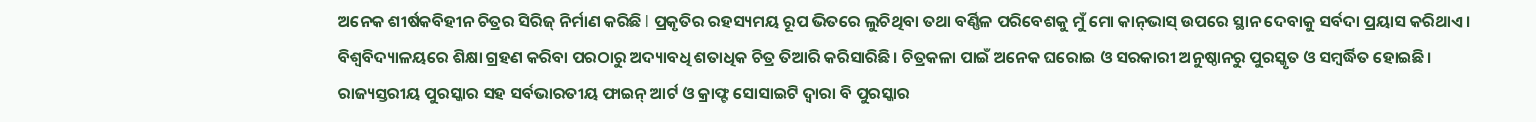ଅନେକ ଶୀର୍ଷକବିହୀନ ଚିତ୍ରର ସିରିଜ୍‌ ନିର୍ମାଣ କରିଛି l ପ୍ରକୃତିର ରହସ୍ୟମୟ ରୂପ ଭିତରେ ଲୁଚିଥିବା ତଥା ବର୍ଣ୍ଣିଳ ପରିବେଶକୁ ମୁଁ ମୋ କାନ୍‌ଭାସ୍‌ ଉପରେ ସ୍ଥାନ ଦେବାକୁ ସର୍ବଦା ପ୍ରୟାସ କରିଥାଏ। ବିଶ୍ୱବିଦ୍ୟାଳୟରେ ଶିକ୍ଷା ଗ୍ରହଣ କରିବା ପରଠାରୁ ଅଦ୍ୟାବଧି ଶତାଧିକ ଚିତ୍ର ତିଆରି କରିସାରିଛି। ଚିତ୍ରକଳା ପାଇଁ ଅନେକ ଘରୋଇ ଓ ସରକାରୀ ଅନୁଷ୍ଠାନରୁ ପୁରସ୍କୃତ ଓ ସମ୍ବର୍ଦ୍ଧିତ ହୋଇଛି। ରାଜ୍ୟସ୍ତରୀୟ ପୁରସ୍କାର ସହ ସର୍ବଭାରତୀୟ ଫାଇନ୍‌ ଆର୍ଟ ଓ କ୍ରାଫ୍ଟ ସୋସାଇଟି ଦ୍ୱାରା ବି ପୁରସ୍କାର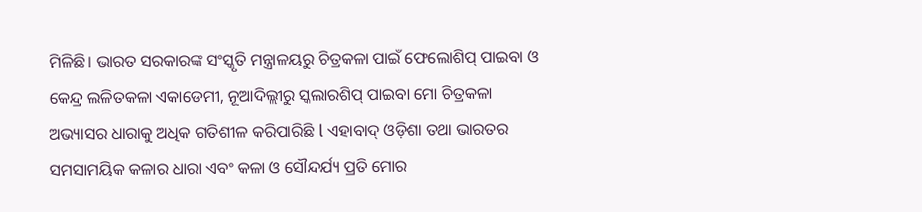ମିଳିଛି। ଭାରତ ସରକାରଙ୍କ ସଂସ୍କୃତି ମନ୍ତ୍ରାଳୟରୁ ଚିତ୍ରକଳା ପାଇଁ ଫେଲୋଶିପ୍‌ ପାଇବା ଓ କେନ୍ଦ୍ର ଲଳିତକଳା ଏକାଡେମୀ, ନୂଆଦିଲ୍ଲୀରୁ ସ୍କଲାରଶିପ୍‌ ପାଇବା ମୋ ଚିତ୍ରକଳା ଅଭ୍ୟାସର ଧାରାକୁ ଅଧିକ ଗତିଶୀଳ କରିପାରିଛି l ଏହାବାଦ୍‌ ଓଡ଼ିଶା ତଥା ଭାରତର ସମସାମୟିକ କଳାର ଧାରା ଏବଂ କଳା ଓ ସୌନ୍ଦର୍ଯ୍ୟ ପ୍ରତି ମୋର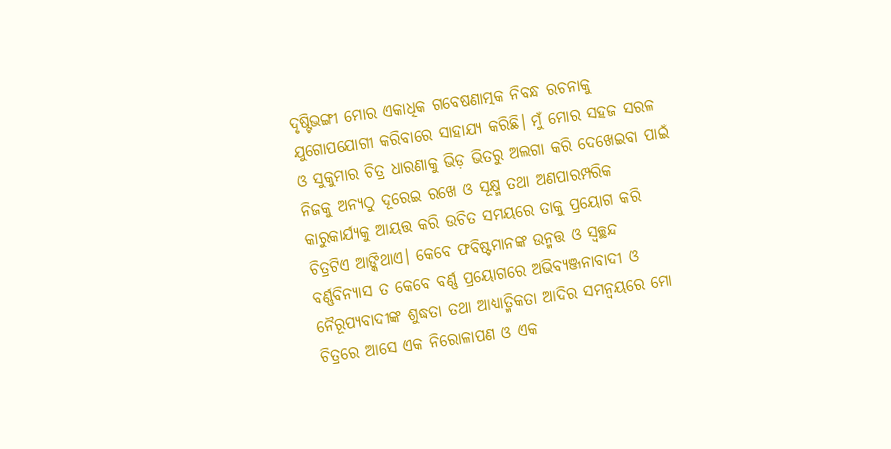ଦୃଷ୍ଟିଭଙ୍ଗୀ ମୋର ଏକାଧିକ ଗବେଷଣାତ୍ମକ ନିବନ୍ଧ ରଚନାକୁ ଯୁଗୋପଯୋଗୀ କରିବାରେ ସାହାଯ୍ୟ କରିଛି। ମୁଁ ମୋର ସହଜ ସରଳ ଓ ସୁକୁମାର ଚିତ୍ର ଧାରଣାକୁ ଭିଡ଼ ଭିତରୁ ଅଲଗା କରି ଦେଖେଇବା ପାଇଁ ନିଜକୁ ଅନ୍ୟଠୁ ଦୂରେଇ ରଖେ ଓ ସୂକ୍ଷ୍ମ ତଥା ଅଣପାରମ୍ପରିକ କାରୁକାର୍ଯ୍ୟକୁ ଆୟତ୍ତ କରି ଉଚିତ ସମୟରେ ତାକୁ ପ୍ରୟୋଗ କରି ଚିତ୍ରଟିଏ ଆଙ୍କିଥାଏ। କେବେ ଫବିଷ୍ଟମାନଙ୍କ ଉନ୍ମତ୍ତ ଓ ସ୍ବଚ୍ଛନ୍ଦ ବର୍ଣ୍ଣବିନ୍ୟାସ ତ କେବେ ବର୍ଣ୍ଣ ପ୍ରୟୋଗରେ ଅଭିବ୍ୟଞ୍ଜନାବାଦୀ ଓ ନୈରୂପ୍ୟବାଦୀଙ୍କ ଶୁଦ୍ଧତା ତଥା ଆଧ୍ୟାତ୍ମିକତା ଆଦିର ସମନ୍ବୟରେ ମୋ ଚିତ୍ରରେ ଆସେ ଏକ ନିରୋଳାପଣ ଓ ଏକ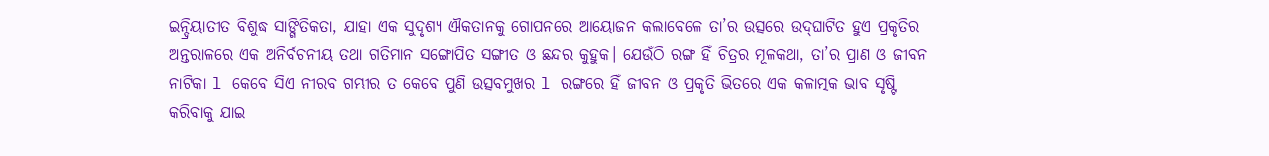ଇନ୍ଦ୍ରିୟାତୀତ ବିଶୁଦ୍ଧ ସାଙ୍ଗିତିକତା, ଯାହା ଏକ ସୁଦୃଶ୍ୟ ଐକତାନକୁ ଗୋପନରେ ଆୟୋଜନ କଲାବେଳେ ତା’ର ଉତ୍ସରେ ଉଦ୍‌ଘାଟିତ ହୁଏ ପ୍ରକୃତିର ଅନ୍ତରାଳରେ ଏକ ଅନିର୍ବଚନୀୟ ତଥା ଗତିମାନ ସଙ୍ଗୋପିତ ସଙ୍ଗୀତ ଓ ଛନ୍ଦର କୁହୁକ। ଯେଉଁଠି ରଙ୍ଗ ହିଁ ଚିତ୍ରର ମୂଳକଥା, ତା’ର ପ୍ରାଣ ଓ ଜୀବନ ନାଟିକା l କେବେ ସିଏ ନୀରବ ଗମ୍ଭୀର ତ କେବେ ପୁଣି ଉତ୍ସବମୁଖର l ରଙ୍ଗରେ ହିଁ ଜୀବନ ଓ ପ୍ରକୃତି ଭିତରେ ଏକ କଳାତ୍ମକ ଭାବ ସୃଷ୍ଟି କରିବାକୁ ଯାଇ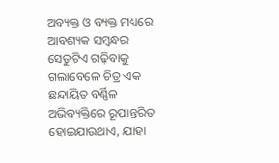ଅବ୍ୟକ୍ତ ଓ ବ୍ୟକ୍ତ ମଧ୍ୟରେ ଆବଶ୍ୟକ ସମ୍ବନ୍ଧର ସେତୁଟିଏ ଗଢ଼ିବାକୁ ଗଲାବେଳେ ଚିତ୍ର ଏକ ଛନ୍ଦାୟିତ ବର୍ଣ୍ଣିଳ ଅଭିବ୍ୟକ୍ତିରେ ରୂପାନ୍ତରିତ ହୋଇଯାଉଥାଏ, ଯାହା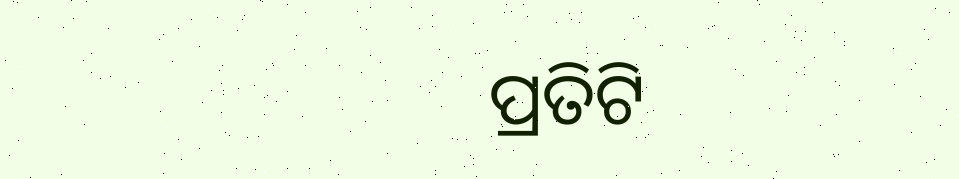ପ୍ରତିଟି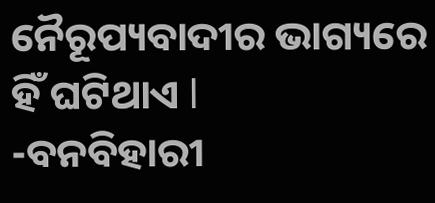ନୈରୂପ୍ୟବାଦୀର ଭାଗ୍ୟରେ ହିଁ ଘଟିଥାଏ l
-ବନବିହାରୀ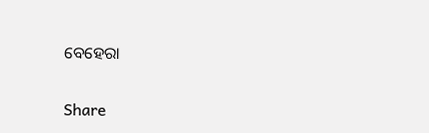ବେହେରା

Share